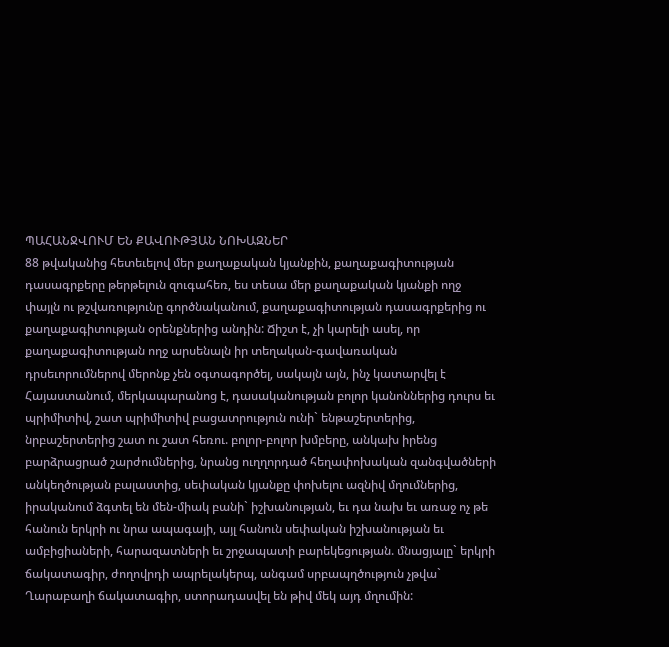ՊԱՀԱՆՋՎՈՒՄ ԵՆ ՔԱՎՈՒԹՅԱՆ ՆՈԽԱԶՆԵՐ
88 թվականից հետեւելով մեր քաղաքական կյանքին, քաղաքագիտության դասագրքերը թերթելուն զուգահեռ, ես տեսա մեր քաղաքական կյանքի ողջ փայլն ու թշվառությունը գործնականում, քաղաքագիտության դասագրքերից ու քաղաքագիտության օրենքներից անդին: Ճիշտ է, չի կարելի ասել, որ քաղաքագիտության ողջ արսենալն իր տեղական-գավառական դրսեւորումներով մերոնք չեն օգտագործել, սակայն այն, ինչ կատարվել է Հայաստանում, մերկապարանոց է, դասականության բոլոր կանոններից դուրս եւ պրիմիտիվ, շատ պրիմիտիվ բացատրություն ունի` ենթաշերտերից, նրբաշերտերից շատ ու շատ հեռու. բոլոր-բոլոր խմբերը, անկախ իրենց բարձրացրած շարժումներից, նրանց ուղղորդած հեղափոխական զանգվածների անկեղծության բալաստից, սեփական կյանքը փոխելու ազնիվ մղումներից, իրականում ձգտել են մեն-միակ բանի` իշխանության, եւ դա նախ եւ առաջ ոչ թե հանուն երկրի ու նրա ապագայի, այլ հանուն սեփական իշխանության եւ ամբիցիաների, հարազատների եւ շրջապատի բարեկեցության. մնացյալը` երկրի ճակատագիր, ժողովրդի ապրելակերպ, անգամ սրբապղծություն չթվա` Ղարաբաղի ճակատագիր, ստորադասվել են թիվ մեկ այդ մղումին: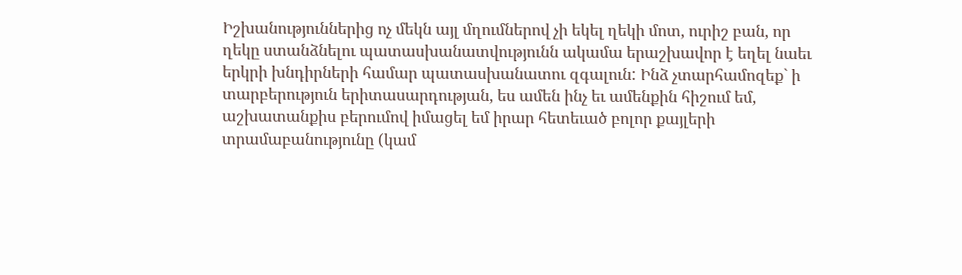Իշխանություններից ոչ մեկն այլ մղումներով չի եկել ղեկի մոտ, ուրիշ բան, որ ղեկը ստանձնելու պատասխանատվությունն ակամա երաշխավոր է եղել նաեւ երկրի խնդիրների համար պատասխանատու զգալուն: Ինձ չտարհամոզեք` ի տարբերություն երիտասարդության, ես ամեն ինչ եւ ամենքին հիշում եմ, աշխատանքիս բերումով իմացել եմ իրար հետեւած բոլոր քայլերի տրամաբանությունը (կամ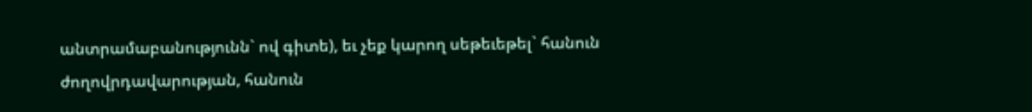անտրամաբանությունն` ով գիտե), եւ չեք կարող սեթեւեթել` հանուն ժողովրդավարության, հանուն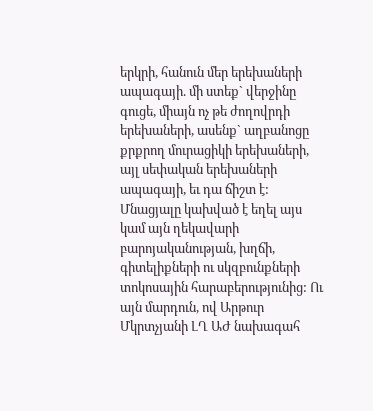երկրի, հանուն մեր երեխաների ապագայի. մի ստեք` վերջինը գուցե, միայն ոչ թե ժողովրդի երեխաների, ասենք` աղբանոցը քրքրող մուրացիկի երեխաների, այլ սեփական երեխաների ապագայի, եւ դա ճիշտ է:
Մնացյալը կախված է եղել այս կամ այն ղեկավարի բարոյականության, խղճի, գիտելիքների ու սկզբունքների տոկոսային հարաբերությունից: Ու այն մարդուն, ով Արթուր Մկրտչյանի ԼՂ ԱԺ նախագահ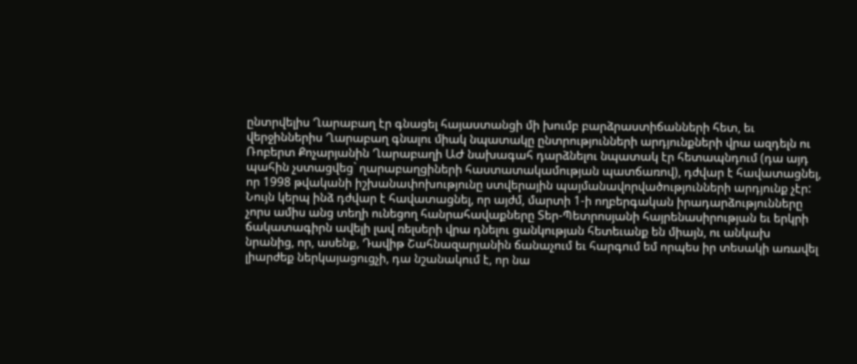ընտրվելիս Ղարաբաղ էր գնացել հայաստանցի մի խումբ բարձրաստիճանների հետ, եւ վերջիններիս Ղարաբաղ գնալու միակ նպատակը ընտրությունների արդյունքների վրա ազդելն ու Ռոբերտ Քոչարյանին Ղարաբաղի ԱԺ նախագահ դարձնելու նպատակ էր հետապնդում (դա այդ պահին չստացվեց` ղարաբաղցիների հաստատակամության պատճառով), դժվար է հավատացնել, որ 1998 թվականի իշխանափոխությունը ստվերային պայմանավորվածությունների արդյունք չէր:
Նույն կերպ ինձ դժվար է հավատացնել, որ այժմ, մարտի 1-ի ողբերգական իրադարձությունները չորս ամիս անց տեղի ունեցող հանրահավաքները Տեր-Պետրոսյանի հայրենասիրության եւ երկրի ճակատագիրն ավելի լավ ռելսերի վրա դնելու ցանկության հետեւանք են միայն, ու անկախ նրանից, որ, ասենք, Դավիթ Շահնազարյանին ճանաչում եւ հարգում եմ որպես իր տեսակի առավել լիարժեք ներկայացուցչի, դա նշանակում է, որ նա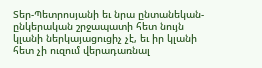Տեր-Պետրոսյանի եւ նրա ընտանեկան-ընկերական շրջապատի հետ նույն կլանի ներկայացուցիչ չէ, եւ իր կլանի հետ չի ուզում վերադառնալ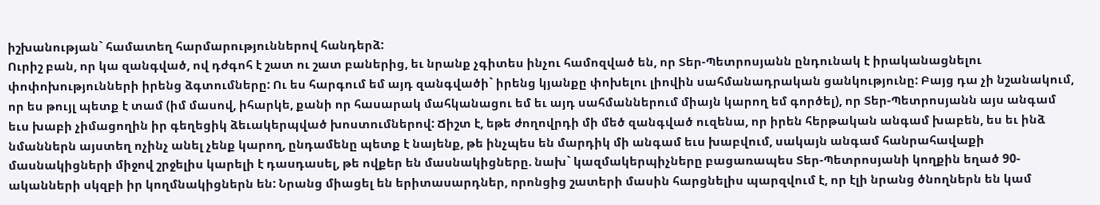իշխանության` համատեղ հարմարություններով հանդերձ:
Ուրիշ բան, որ կա զանգված, ով դժգոհ է շատ ու շատ բաներից, եւ նրանք չգիտես ինչու համոզված են, որ Տեր-Պետրոսյանն ընդունակ է իրականացնելու փոփոխությունների իրենց ձգտումները: Ու ես հարգում եմ այդ զանգվածի` իրենց կյանքը փոխելու լիովին սահմանադրական ցանկությունը: Բայց դա չի նշանակում, որ ես թույլ պետք է տամ (իմ մասով, իհարկե, քանի որ հասարակ մահկանացու եմ եւ այդ սահմաններում միայն կարող եմ գործել), որ Տեր-Պետրոսյանն այս անգամ եւս խաբի չիմացողին իր գեղեցիկ ձեւակերպված խոստումներով: Ճիշտ է, եթե ժողովրդի մի մեծ զանգված ուզենա, որ իրեն հերթական անգամ խաբեն, ես եւ ինձ նմաններն այստեղ ոչինչ անել չենք կարող, ընդամենը պետք է նայենք, թե ինչպես են մարդիկ մի անգամ եւս խաբվում, սակայն անգամ հանրահավաքի մասնակիցների միջով շրջելիս կարելի է դասդասել, թե ովքեր են մասնակիցները. նախ` կազմակերպիչները բացառապես Տեր-Պետրոսյանի կողքին եղած 90-ականների սկզբի իր կողմնակիցներն են: Նրանց միացել են երիտասարդներ, որոնցից շատերի մասին հարցնելիս պարզվում է, որ էլի նրանց ծնողներն են կամ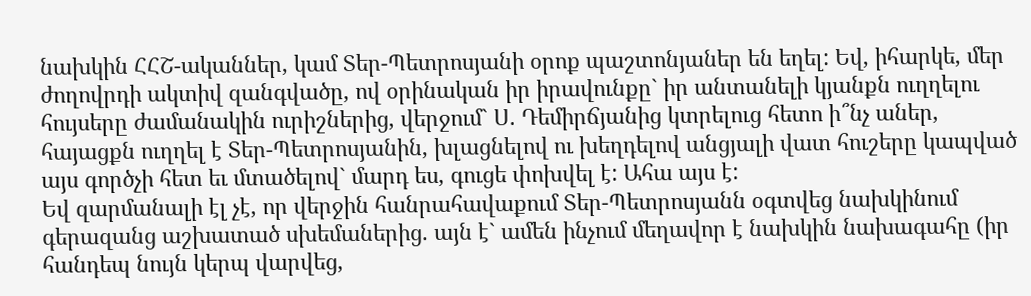նախկին ՀՀՇ-ականներ, կամ Տեր-Պետրոսյանի օրոք պաշտոնյաներ են եղել: Եվ, իհարկե, մեր ժողովրդի ակտիվ զանգվածը, ով օրինական իր իրավունքը` իր անտանելի կյանքն ուղղելու հույսերը ժամանակին ուրիշներից, վերջում` Ս. Դեմիրճյանից կտրելուց հետո ի՞նչ աներ, հայացքն ուղղել է Տեր-Պետրոսյանին, խլացնելով ու խեղդելով անցյալի վատ հուշերը կապված այս գործչի հետ եւ մտածելով` մարդ ես, գուցե փոխվել է: Ահա այս է:
Եվ զարմանալի էլ չէ, որ վերջին հանրահավաքում Տեր-Պետրոսյանն օգտվեց նախկինում գերազանց աշխատած սխեմաներից. այն է` ամեն ինչում մեղավոր է նախկին նախագահը (իր հանդեպ նույն կերպ վարվեց,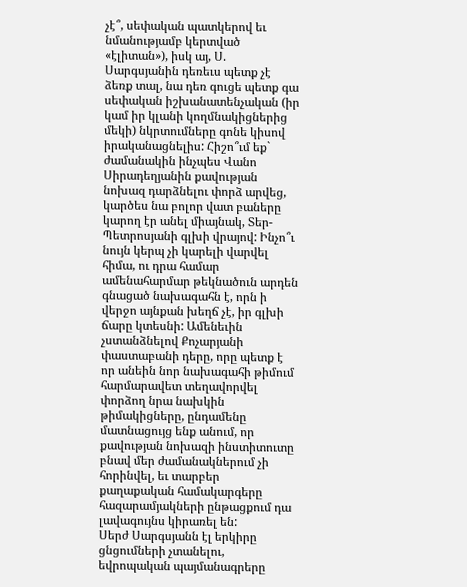չէ՞, սեփական պատկերով եւ նմանությամբ կերտված «էլիտան»), իսկ այ, Ս. Սարգսյանին դեռեւս պետք չէ ձեռք տալ, նա դեռ գուցե պետք գա սեփական իշխանատենչական (իր կամ իր կլանի կողմնակիցներից մեկի) նկրտումները գոնե կիսով իրականացնելիս: Հիշո՞ւմ եք` ժամանակին ինչպես Վանո Սիրադեղյանին քավության նոխազ դարձնելու փորձ արվեց, կարծես նա բոլոր վատ բաները կարող էր անել միայնակ, Տեր-Պետրոսյանի գլխի վրայով: Ինչո՞ւ նույն կերպ չի կարելի վարվել հիմա, ու դրա համար ամենահարմար թեկնածուն արդեն գնացած նախագահն է, որն ի վերջո այնքան խեղճ չէ, իր գլխի ճարը կտեսնի: Ամենեւին չստանձնելով Քոչարյանի փաստաբանի դերը, որը պետք է որ անեին նոր նախագահի թիմում հարմարավետ տեղավորվել փորձող նրա նախկին թիմակիցները, ընդամենը մատնացույց ենք անում, որ քավության նոխազի ինստիտուտը բնավ մեր ժամանակներում չի հորինվել, եւ տարբեր քաղաքական համակարգերը հազարամյակների ընթացքում դա լավագույնս կիրառել են:
Սերժ Սարգսյանն էլ երկիրը ցնցումների չտանելու, եվրոպական պայմանագրերը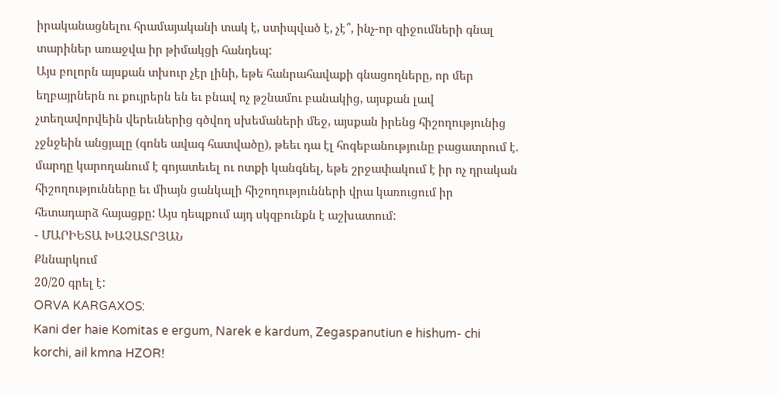իրականացնելու հրամայականի տակ է, ստիպված է, չէ՞, ինչ-որ զիջումների գնալ տարիներ առաջվա իր թիմակցի հանդեպ:
Այս բոլորն այսքան տխուր չէր լինի, եթե հանրահավաքի գնացողները, որ մեր եղբայրներն ու քույրերն են եւ բնավ ոչ թշնամու բանակից, այսքան լավ չտեղավորվեին վերեւներից գծվող սխեմաների մեջ, այսքան իրենց հիշողությունից չջնջեին անցյալը (գոնե ավագ հատվածը), թեեւ դա էլ հոգեբանությունը բացատրում է. մարդը կարողանում է գոյատեւել ու ոտքի կանգնել, եթե շրջափակում է իր ոչ դրական հիշողությունները եւ միայն ցանկալի հիշողությունների վրա կառուցում իր հետադարձ հայացքը: Այս դեպքում այդ սկզբունքն է աշխատում:
- ՄԱՐԻԵՏԱ ԽԱՉԱՏՐՅԱՆ
Քննարկում
20/20 գրել է:
ORVA KARGAXOS:
Kani der haie Komitas e ergum, Narek e kardum, Zegaspanutiun e hishum- chi korchi, ail kmna HZOR!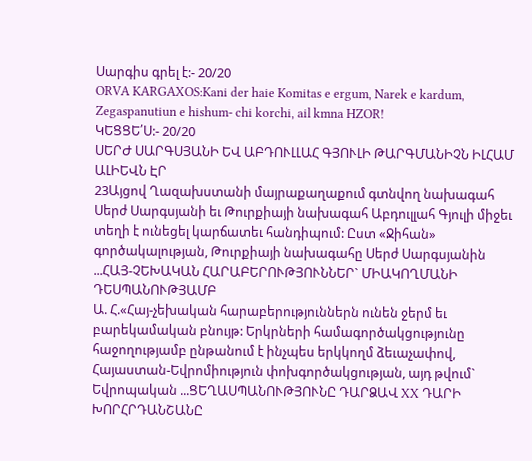Սարգիս գրել է:- 20/20
ORVA KARGAXOS:Kani der haie Komitas e ergum, Narek e kardum, Zegaspanutiun e hishum- chi korchi, ail kmna HZOR!
ԿԵՑՑԵ՛Ս:- 20/20
ՍԵՐԺ ՍԱՐԳՍՅԱՆԻ ԵՎ ԱԲԴՈՒԼԼԱՀ ԳՅՈՒԼԻ ԹԱՐԳՄԱՆԻՉՆ ԻԼՀԱՄ ԱԼԻԵՎՆ ԷՐ
23Այցով Ղազախստանի մայրաքաղաքում գտնվող նախագահ Սերժ Սարգսյանի եւ Թուրքիայի նախագահ Աբդուլլահ Գյուլի միջեւ տեղի է ունեցել կարճատեւ հանդիպում: Ըստ «Ջիհան» գործակալության, Թուրքիայի նախագահը Սերժ Սարգսյանին ...ՀԱՅ-ՉԵԽԱԿԱՆ ՀԱՐԱԲԵՐՈՒԹՅՈՒՆՆԵՐ` ՄԻԱԿՈՂՄԱՆԻ ԴԵՍՊԱՆՈՒԹՅԱՄԲ
Ա. Հ.«Հայ-չեխական հարաբերություններն ունեն ջերմ եւ բարեկամական բնույթ: Երկրների համագործակցությունը հաջողությամբ ընթանում է ինչպես երկկողմ ձեւաչափով, Հայաստան-Եվրոմիություն փոխգործակցության, այդ թվում` Եվրոպական ...ՑԵՂԱՍՊԱՆՈՒԹՅՈՒՆԸ ԴԱՐՁԱՎ XX ԴԱՐԻ ԽՈՐՀՐԴԱՆՇԱՆԸ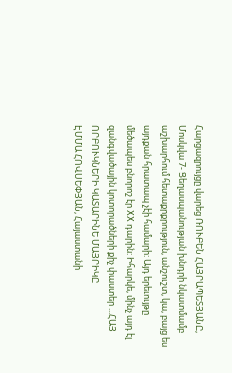Հարցազրույցը վարեց ՌՈՒԲԵՆ ՀԱՅՐԱՊԵՏՅԱՆԸ, Մոսկվա 7- Ցեղասպանության խնդրի նկատմամբ աշխարհում հետաքրքրություն, անշուշտ, կա, բայց ես այդքան հրատապ չէի համարի: Այդ երեւույթը մեծապես բնորոշ էր XX դարին: Իհարկե, մինչ այդ էլ զանգվածային կոտորածների քիչ փաստեր ...ՀԱՅ ՈՐԲՈՒԿՆԵՐԻ ԿԱՏԱՐԻՆԵ ՄԱՅՐԻԿԸ
ԷՄՄԱ ՀՈՎՍԵՓՅԱՆ, Հայաստանի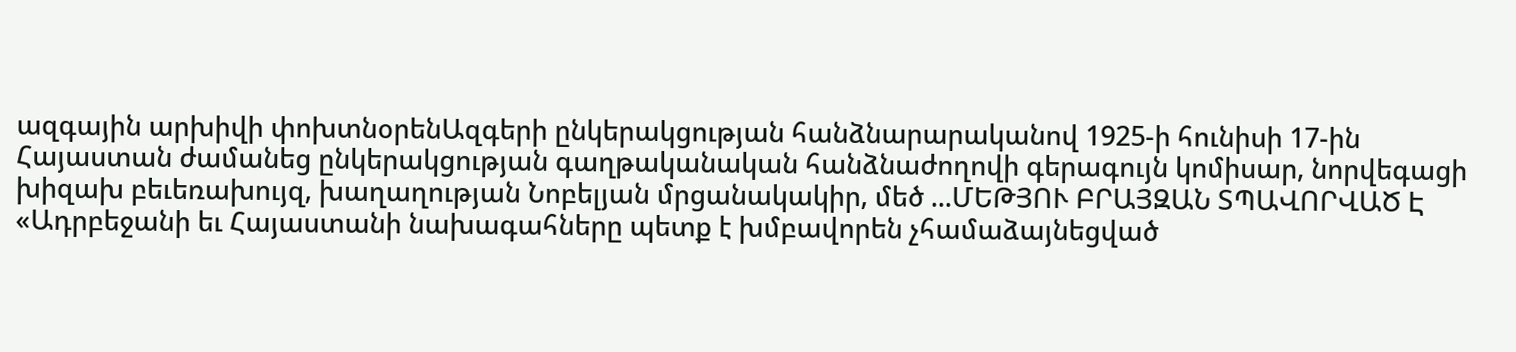ազգային արխիվի փոխտնօրենԱզգերի ընկերակցության հանձնարարականով 1925-ի հունիսի 17-ին Հայաստան ժամանեց ընկերակցության գաղթականական հանձնաժողովի գերագույն կոմիսար, նորվեգացի խիզախ բեւեռախույզ, խաղաղության Նոբելյան մրցանակակիր, մեծ ...ՄԵԹՅՈՒ ԲՐԱՅԶԱՆ ՏՊԱՎՈՐՎԱԾ Է
«Ադրբեջանի եւ Հայաստանի նախագահները պետք է խմբավորեն չհամաձայնեցված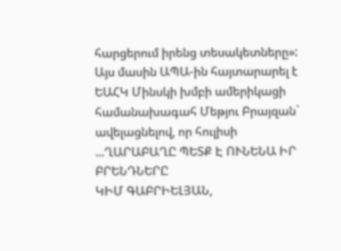հարցերում իրենց տեսակետները»: Այս մասին ԱՊԱ-ին հայտարարել է ԵԱՀԿ Մինսկի խմբի ամերիկացի համանախագահ Մեթյու Բրայզան` ավելացնելով, որ հուլիսի ...ՂԱՐԱԲԱՂԸ ՊԵՏՔ Է ՈՒՆԵՆԱ ԻՐ ԲՐԵՆԴՆԵՐԸ
ԿԻՄ ԳԱԲՐԻԵԼՅԱՆ,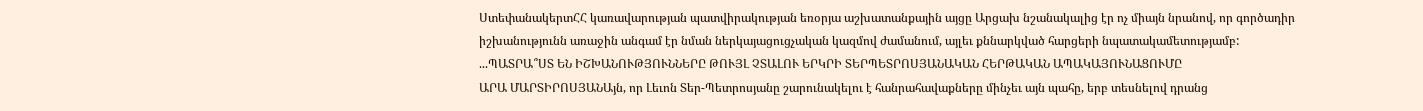ՍտեփանակերտՀՀ կառավարության պատվիրակության եռօրյա աշխատանքային այցը Արցախ նշանակալից էր ոչ միայն նրանով, որ գործադիր իշխանությունն առաջին անգամ էր նման ներկայացուցչական կազմով ժամանում, այլեւ քննարկված հարցերի նպատակամետությամբ: ...ՊԱՏՐԱ՞ՍՏ ԵՆ ԻՇԽԱՆՈՒԹՅՈՒՆՆԵՐԸ ԹՈՒՅԼ ՉՏԱԼՈՒ ԵՐԿՐԻ ՏԵՐՊԵՏՐՈՍՅԱՆԱԿԱՆ ՀԵՐԹԱԿԱՆ ԱՊԱԿԱՅՈՒՆԱՑՈՒՄԸ
ԱՐԱ ՄԱՐՏԻՐՈՍՅԱՆԱյն, որ Լեւոն Տեր-Պետրոսյանը շարունակելու է հանրահավաքները մինչեւ այն պահը, երբ տեսնելով դրանց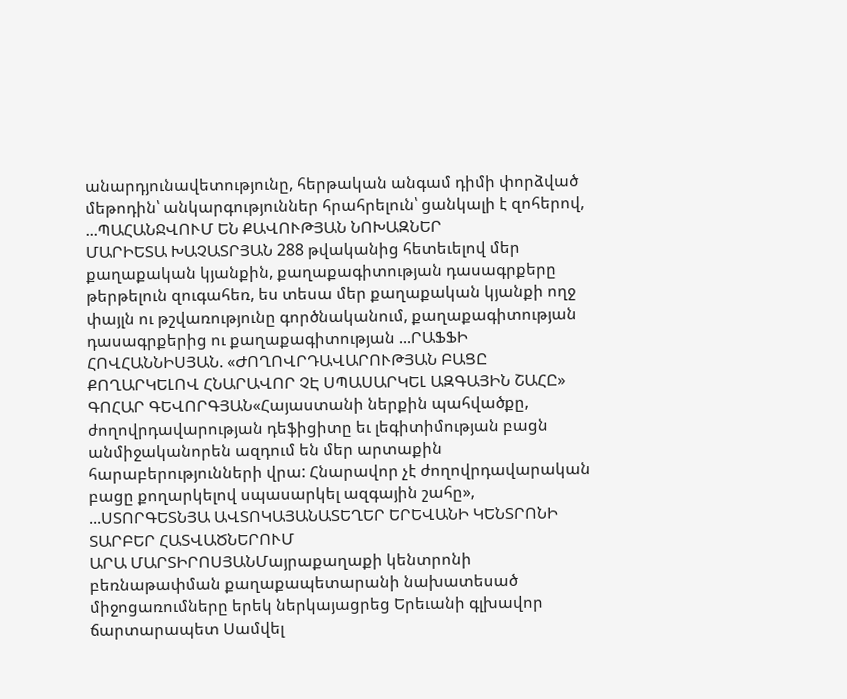անարդյունավետությունը, հերթական անգամ դիմի փորձված մեթոդին՝ անկարգություններ հրահրելուն՝ ցանկալի է զոհերով, ...ՊԱՀԱՆՋՎՈՒՄ ԵՆ ՔԱՎՈՒԹՅԱՆ ՆՈԽԱԶՆԵՐ
ՄԱՐԻԵՏԱ ԽԱՉԱՏՐՅԱՆ 288 թվականից հետեւելով մեր քաղաքական կյանքին, քաղաքագիտության դասագրքերը թերթելուն զուգահեռ, ես տեսա մեր քաղաքական կյանքի ողջ փայլն ու թշվառությունը գործնականում, քաղաքագիտության դասագրքերից ու քաղաքագիտության ...ՐԱՖՖԻ ՀՈՎՀԱՆՆԻՍՅԱՆ. «ԺՈՂՈՎՐԴԱՎԱՐՈՒԹՅԱՆ ԲԱՑԸ ՔՈՂԱՐԿԵԼՈՎ ՀՆԱՐԱՎՈՐ ՉԷ ՍՊԱՍԱՐԿԵԼ ԱԶԳԱՅԻՆ ՇԱՀԸ»
ԳՈՀԱՐ ԳԵՎՈՐԳՅԱՆ«Հայաստանի ներքին պահվածքը, ժողովրդավարության դեֆիցիտը եւ լեգիտիմության բացն անմիջականորեն ազդում են մեր արտաքին հարաբերությունների վրա: Հնարավոր չէ ժողովրդավարական բացը քողարկելով սպասարկել ազգային շահը», ...ՍՏՈՐԳԵՏՆՅԱ ԱՎՏՈԿԱՅԱՆԱՏԵՂԵՐ ԵՐԵՎԱՆԻ ԿԵՆՏՐՈՆԻ ՏԱՐԲԵՐ ՀԱՏՎԱԾՆԵՐՈՒՄ
ԱՐԱ ՄԱՐՏԻՐՈՍՅԱՆՄայրաքաղաքի կենտրոնի բեռնաթափման քաղաքապետարանի նախատեսած միջոցառումները երեկ ներկայացրեց Երեւանի գլխավոր ճարտարապետ Սամվել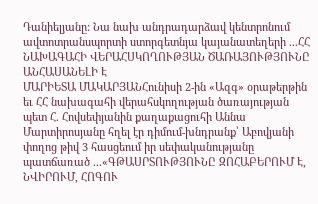Դանիելյանը: Նա նախ անդրադարձավ կենտրոնում ավտոտրանսպորտի ստորգետնյա կայանատեղերի ...ՀՀ ՆԱԽԱԳԱՀԻ ՎԵՐԱՀՍԿՈՂՈՒԹՅԱՆ ԾԱՌԱՅՈՒԹՅՈՒՆԸ ԱՆՀԱՍԱՆԵԼԻ Է
ՄԱՐԻԵՏԱ ՄԱԿԱՐՅԱՆՀունիսի 2-ին «Ազգ» օրաթերթին եւ ՀՀ նախագահի վերահսկողության ծառայության պետ Հ. Հովսեփյանին քաղաքացուհի Աննա Մարտիրոսյանը հղել էր դիմում-խնդրանք՝ Աբովյանի փողոց թիվ 3 հասցեում իր սեփականությանը պատճառած ...«ԳԹԱՍՐՏՈՒԹՅՈՒՆԸ ԶՈՀԱԲԵՐՈՒՄ Է, ՆՎԻՐՈՒՄ, ՀՈԳՈՒ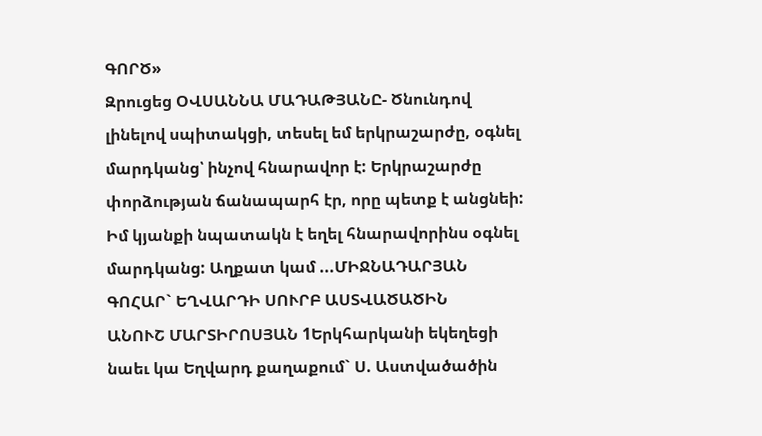ԳՈՐԾ»
Զրուցեց ՕՎՍԱՆՆԱ ՄԱԴԱԹՅԱՆԸ- Ծնունդով լինելով սպիտակցի, տեսել եմ երկրաշարժը, օգնել մարդկանց՝ ինչով հնարավոր է: Երկրաշարժը փորձության ճանապարհ էր, որը պետք է անցնեի: Իմ կյանքի նպատակն է եղել հնարավորինս օգնել մարդկանց: Աղքատ կամ ...ՄԻՋՆԱԴԱՐՅԱՆ ԳՈՀԱՐ` ԵՂՎԱՐԴԻ ՍՈՒՐԲ ԱՍՏՎԱԾԱԾԻՆ
ԱՆՈՒՇ ՄԱՐՏԻՐՈՍՅԱՆ 1Երկհարկանի եկեղեցի նաեւ կա Եղվարդ քաղաքում` Ս. Աստվածածին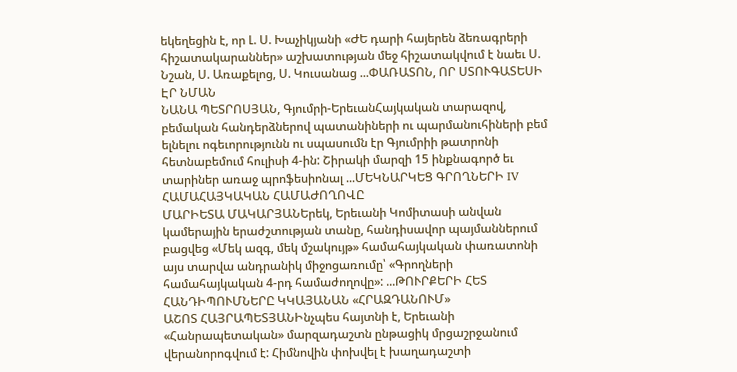եկեղեցին է, որ Լ. Ս. Խաչիկյանի «ԺԵ դարի հայերեն ձեռագրերի հիշատակարաններ» աշխատության մեջ հիշատակվում է նաեւ Ս. Նշան, Ս. Առաքելոց, Ս. Կուսանաց ...ՓԱՌԱՏՈՆ, ՈՐ ՍՏՈՒԳԱՏԵՍԻ ԷՐ ՆՄԱՆ
ՆԱՆԱ ՊԵՏՐՈՍՅԱՆ, Գյումրի-ԵրեւանՀայկական տարազով, բեմական հանդերձներով պատանիների ու պարմանուհիների բեմ ելնելու ոգեւորությունն ու սպասումն էր Գյումրիի թատրոնի հետնաբեմում հուլիսի 4-ին: Շիրակի մարզի 15 ինքնագործ եւ տարիներ առաջ պրոֆեսիոնալ ...ՄԵԿՆԱՐԿԵՑ ԳՐՈՂՆԵՐԻ IV ՀԱՄԱՀԱՅԿԱԿԱՆ ՀԱՄԱԺՈՂՈՎԸ
ՄԱՐԻԵՏԱ ՄԱԿԱՐՅԱՆԵրեկ, Երեւանի Կոմիտասի անվան կամերային երաժշտության տանը, հանդիսավոր պայմաններում բացվեց «Մեկ ազգ, մեկ մշակույթ» համահայկական փառատոնի այս տարվա անդրանիկ միջոցառումը՝ «Գրողների համահայկական 4-րդ համաժողովը»: ...ԹՈՒՐՔԵՐԻ ՀԵՏ ՀԱՆԴԻՊՈՒՄՆԵՐԸ ԿԿԱՅԱՆԱՆ «ՀՐԱԶԴԱՆՈՒՄ»
ԱՇՈՏ ՀԱՅՐԱՊԵՏՅԱՆԻնչպես հայտնի է, Երեւանի «Հանրապետական» մարզադաշտն ընթացիկ մրցաշրջանում վերանորոգվում է: Հիմնովին փոխվել է խաղադաշտի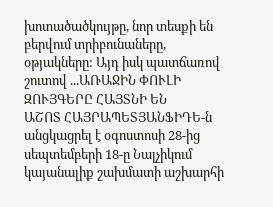խոտածածկույթը, նոր տեսքի են բերվում տրիբունաները, օթյակները: Այդ իսկ պատճառով շուտով ...ԱՌԱՋԻՆ ՓՈՒԼԻ ԶՈՒՅԳԵՐԸ ՀԱՅՏՆԻ ԵՆ
ԱՇՈՏ ՀԱՅՐԱՊԵՏՅԱՆՖԻԴԵ-ն անցկացրել է օգոստոսի 28-ից սեպտեմբերի 18-ը Նալչիկում կայանալիք շախմատի աշխարհի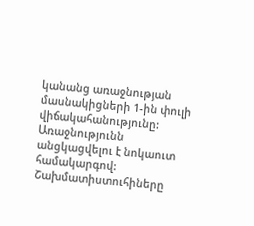կանանց առաջնության մասնակիցների 1-ին փուլի վիճակահանությունը: Առաջնությունն անցկացվելու է նոկաուտ համակարգով: Շախմատիստուհիները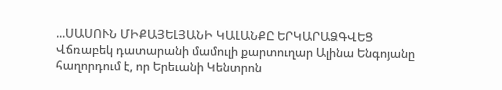...ՍԱՍՈՒՆ ՄԻՔԱՅԵԼՅԱՆԻ ԿԱԼԱՆՔԸ ԵՐԿԱՐԱՁԳՎԵՑ
Վճռաբեկ դատարանի մամուլի քարտուղար Ալինա Ենգոյանը հաղորդում է, որ Երեւանի Կենտրոն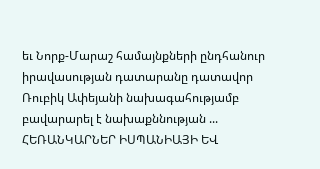եւ Նորք-Մարաշ համայնքների ընդհանուր իրավասության դատարանը դատավոր Ռուբիկ Ափեյանի նախագահությամբ բավարարել է նախաքննության ...
ՀԵՌԱՆԿԱՐՆԵՐ ԻՍՊԱՆԻԱՅԻ ԵՎ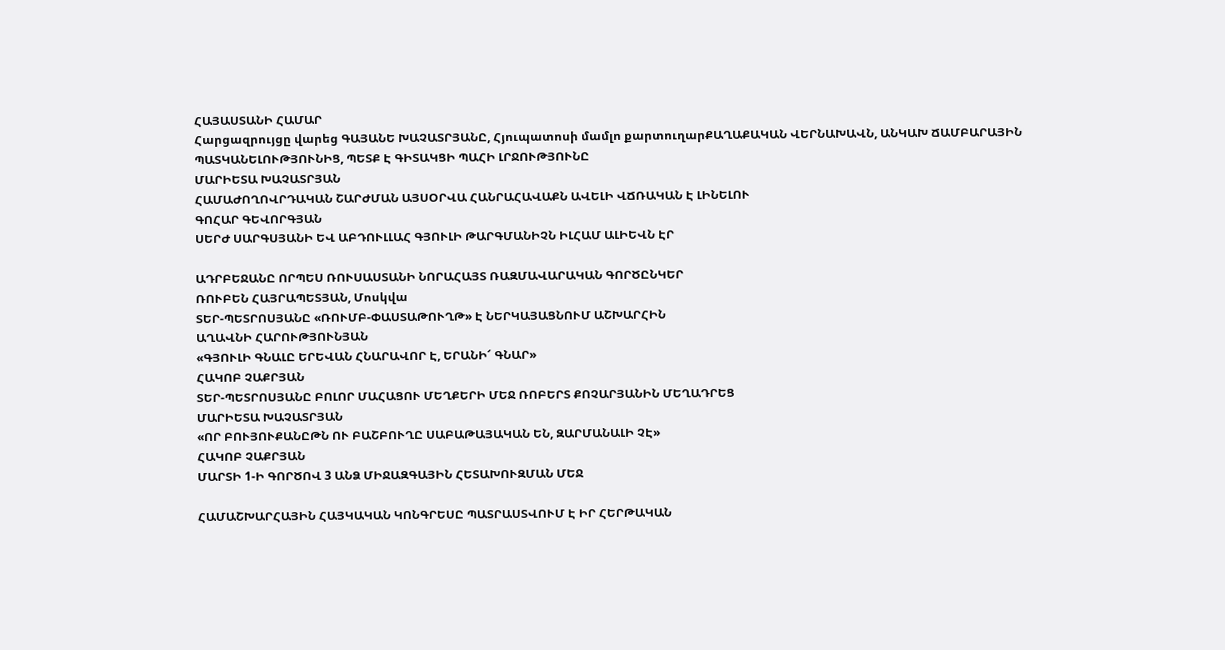ՀԱՅԱՍՏԱՆԻ ՀԱՄԱՐ
Հարցազրույցը վարեց ԳԱՅԱՆԵ ԽԱՉԱՏՐՅԱՆԸ, Հյուպատոսի մամլո քարտուղարՔԱՂԱՔԱԿԱՆ ՎԵՐՆԱԽԱՎՆ, ԱՆԿԱԽ ՃԱՄԲԱՐԱՅԻՆ ՊԱՏԿԱՆԵԼՈՒԹՅՈՒՆԻՑ, ՊԵՏՔ Է ԳԻՏԱԿՑԻ ՊԱՀԻ ԼՐՋՈՒԹՅՈՒՆԸ
ՄԱՐԻԵՏԱ ԽԱՉԱՏՐՅԱՆ
ՀԱՄԱԺՈՂՈՎՐԴԱԿԱՆ ՇԱՐԺՄԱՆ ԱՅՍՕՐՎԱ ՀԱՆՐԱՀԱՎԱՔՆ ԱՎԵԼԻ ՎՃՌԱԿԱՆ Է ԼԻՆԵԼՈՒ
ԳՈՀԱՐ ԳԵՎՈՐԳՅԱՆ
ՍԵՐԺ ՍԱՐԳՍՅԱՆԻ ԵՎ ԱԲԴՈՒԼԼԱՀ ԳՅՈՒԼԻ ԹԱՐԳՄԱՆԻՉՆ ԻԼՀԱՄ ԱԼԻԵՎՆ ԷՐ

ԱԴՐԲԵՋԱՆԸ ՈՐՊԵՍ ՌՈՒՍԱՍՏԱՆԻ ՆՈՐԱՀԱՅՏ ՌԱԶՄԱՎԱՐԱԿԱՆ ԳՈՐԾԸՆԿԵՐ
ՌՈՒԲԵՆ ՀԱՅՐԱՊԵՏՅԱՆ, Մոսկվա
ՏԵՐ-ՊԵՏՐՈՍՅԱՆԸ «ՌՈՒՄԲ-ՓԱՍՏԱԹՈՒՂԹ» Է ՆԵՐԿԱՅԱՑՆՈՒՄ ԱՇԽԱՐՀԻՆ
ԱՂԱՎՆԻ ՀԱՐՈՒԹՅՈՒՆՅԱՆ
«ԳՅՈՒԼԻ ԳՆԱԼԸ ԵՐԵՎԱՆ ՀՆԱՐԱՎՈՐ Է, ԵՐԱՆԻ՜ ԳՆԱՐ»
ՀԱԿՈԲ ՉԱՔՐՅԱՆ
ՏԵՐ-ՊԵՏՐՈՍՅԱՆԸ ԲՈԼՈՐ ՄԱՀԱՑՈՒ ՄԵՂՔԵՐԻ ՄԵՋ ՌՈԲԵՐՏ ՔՈՉԱՐՅԱՆԻՆ ՄԵՂԱԴՐԵՑ
ՄԱՐԻԵՏԱ ԽԱՉԱՏՐՅԱՆ
«ՈՐ ԲՈՒՅՈՒՔԱՆԸԹՆ ՈՒ ԲԱՇԲՈՒՂԸ ՍԱԲԱԹԱՅԱԿԱՆ ԵՆ, ԶԱՐՄԱՆԱԼԻ ՉԷ»
ՀԱԿՈԲ ՉԱՔՐՅԱՆ
ՄԱՐՏԻ 1-Ի ԳՈՐԾՈՎ 3 ԱՆՁ ՄԻՋԱԶԳԱՅԻՆ ՀԵՏԱԽՈՒԶՄԱՆ ՄԵՋ

ՀԱՄԱՇԽԱՐՀԱՅԻՆ ՀԱՅԿԱԿԱՆ ԿՈՆԳՐԵՍԸ ՊԱՏՐԱՍՏՎՈՒՄ Է ԻՐ ՀԵՐԹԱԿԱՆ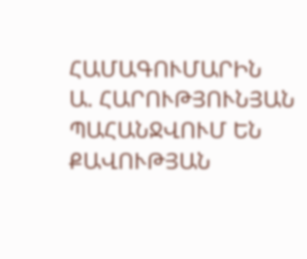ՀԱՄԱԳՈՒՄԱՐԻՆ
Ա. ՀԱՐՈՒԹՅՈՒՆՅԱՆ
ՊԱՀԱՆՋՎՈՒՄ ԵՆ ՔԱՎՈՒԹՅԱՆ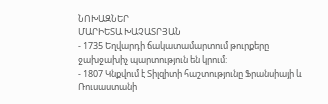ՆՈԽԱԶՆԵՐ
ՄԱՐԻԵՏԱ ԽԱՉԱՏՐՅԱՆ
- 1735 Եղվարդի ճակատամարտում թուրքերը ջախջախիչ պարտություն են կրում:
- 1807 Կնքվում է Տիլզիտի հաշտությունը Ֆրանսիայի և Ռուսաստանի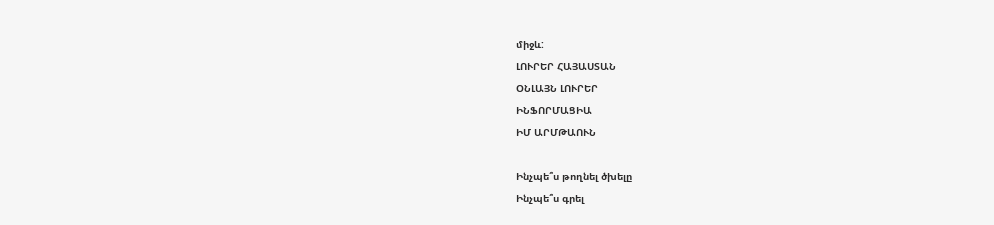միջև:
ԼՈՒՐԵՐ ՀԱՅԱՍՏԱՆ
ՕՆԼԱՅՆ ԼՈՒՐԵՐ
ԻՆՖՈՐՄԱՑԻԱ
ԻՄ ԱՐՄԹԱՈՒՆ

Ինչպե՞ս թողնել ծխելը
Ինչպե՞ս գրել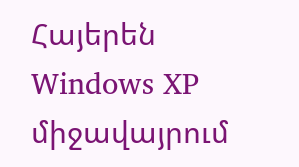Հայերեն Windows XP միջավայրում